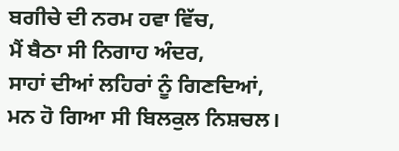ਬਗੀਚੇ ਦੀ ਨਰਮ ਹਵਾ ਵਿੱਚ,
ਮੈਂ ਬੈਠਾ ਸੀ ਨਿਗਾਹ ਅੰਦਰ,
ਸਾਹਾਂ ਦੀਆਂ ਲਹਿਰਾਂ ਨੂੰ ਗਿਣਦਿਆਂ,
ਮਨ ਹੋ ਗਿਆ ਸੀ ਬਿਲਕੁਲ ਨਿਸ਼ਚਲ।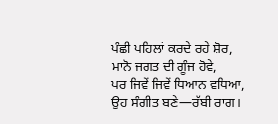ਪੰਛੀ ਪਹਿਲਾਂ ਕਰਦੇ ਰਹੇ ਸ਼ੋਰ,
ਮਾਨੋ ਜਗਤ ਦੀ ਗੂੰਜ ਹੋਵੇ,
ਪਰ ਜਿਵੇਂ ਜਿਵੇਂ ਧਿਆਨ ਵਧਿਆ,
ਉਹ ਸੰਗੀਤ ਬਣੇ—ਰੱਬੀ ਰਾਗ।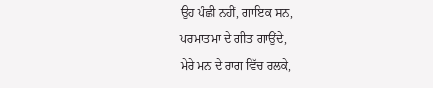ਉਹ ਪੰਛੀ ਨਹੀਂ, ਗਾਇਕ ਸਨ,
ਪਰਮਾਤਮਾ ਦੇ ਗੀਤ ਗਾਉਂਦੇ,
ਮੇਰੇ ਮਨ ਦੇ ਰਾਗ ਵਿੱਚ ਰਲਕੇ,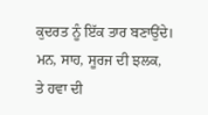ਕੁਦਰਤ ਨੂੰ ਇੱਕ ਤਾਰ ਬਣਾਉਂਦੇ।
ਮਨ, ਸਾਹ, ਸੂਰਜ ਦੀ ਝਲਕ,
ਤੇ ਹਵਾ ਦੀ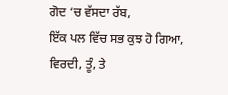ਗੋਦ ‘ਚ ਵੱਸਦਾ ਰੱਬ,
ਇੱਕ ਪਲ ਵਿੱਚ ਸਭ ਕੁਝ ਹੋ ਗਿਆ,
ਵਿਰਦੀ, ਤੂੰ, ਤੇ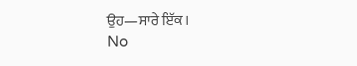ਉਹ—ਸਾਰੇ ਇੱਕ।
No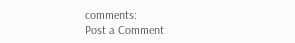comments:
Post a Comment